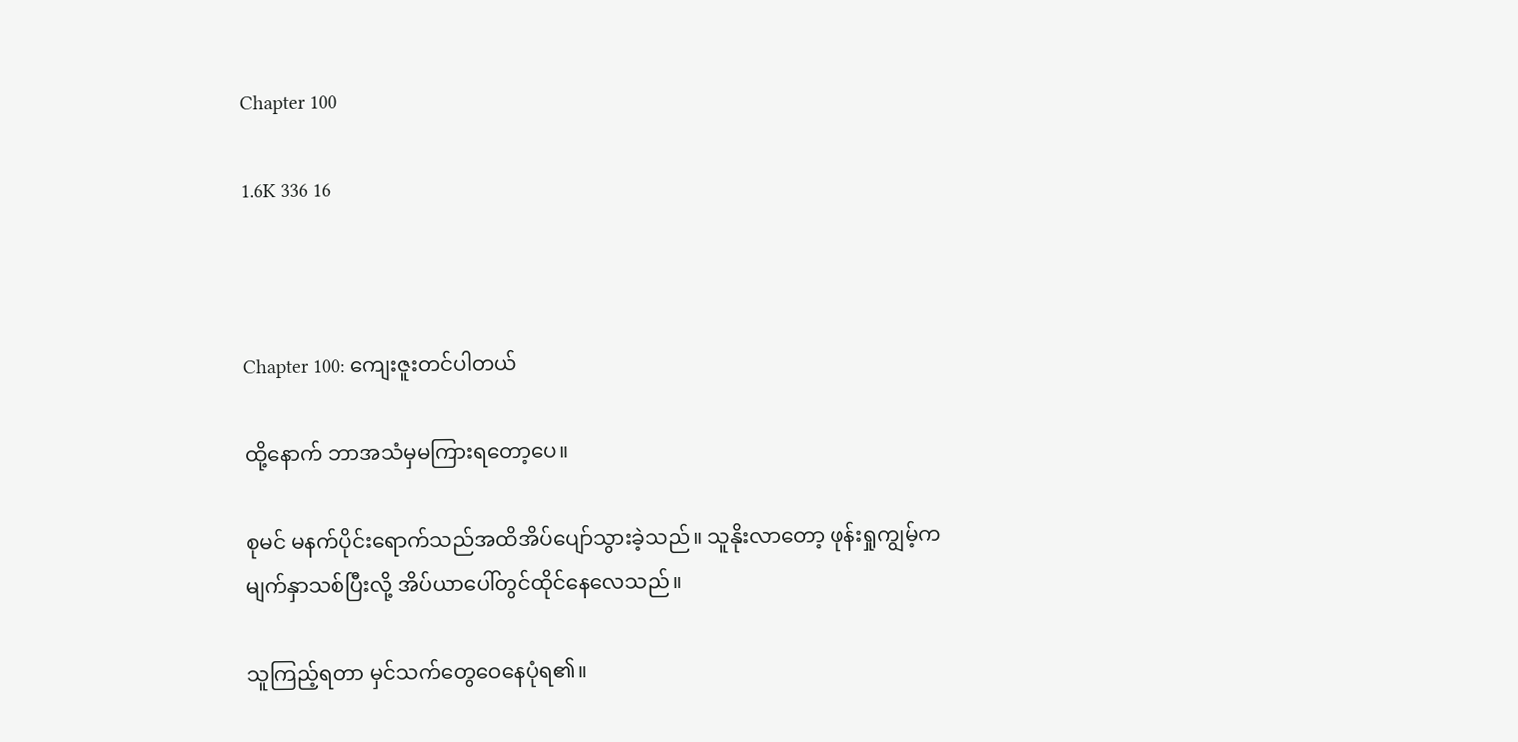Chapter 100

1.6K 336 16



Chapter 100: ကျေးဇူးတင်ပါတယ်

ထို့နောက် ဘာအသံမှမကြားရတော့ပေ။

စုမင် မနက်ပိုင်းရောက်သည်အထိအိပ်ပျော်သွားခဲ့သည်။ သူနိုးလာတော့ ဖုန်းရှုကျွမ့်ကမျက်နှာသစ်ပြီးလို့ အိပ်ယာပေါ်တွင်ထိုင်နေလေသည်။

သူကြည့်ရတာ မှင်သက်တွေဝေနေပုံရ၏။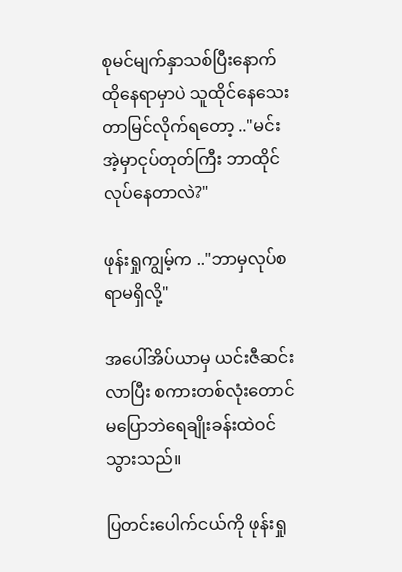စုမင်မျက်နှာသစ်ပြီးနောက် ထိုနေရာမှာပဲ သူထိုင်နေသေးတာမြင်လိုက်ရတော့ .."မင်းအဲ့မှာငုပ်တုတ်ကြီး ဘာထိုင်လုပ်နေတာလဲ?"

ဖုန်းရှုကျွမ့်က .."ဘာမှလုပ်စရာမရှိလို့"

အပေါ်အိပ်ယာမှ ယင်းဇီဆင်းလာပြီး စကား‌တစ်လုံးတောင်မပြောဘဲရေချိုးခန်းထဲဝင်သွားသည်။

ပြတင်းပေါက်ငယ်ကို ဖုန်းရှု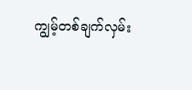ကျွမ့်တစ်ချက်လှမ်း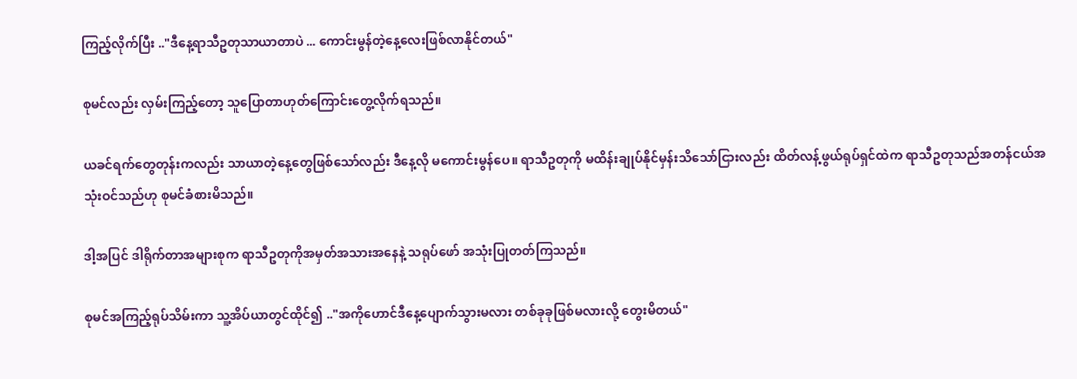ကြည့်လိုက်ပြီး .."ဒီနေ့ရာသီဥတုသာယာတာပဲ ... ကောင်းမွန်တဲ့နေ့လေးဖြစ်လာနိုင်တယ်"

စုမင်လည်း လှမ်းကြည့်တော့ သူပြောတာဟုတ်ကြောင်းတွေ့လိုက်ရသည်။

ယခင်ရက်တွေတုန်းကလည်း သာယာတဲ့နေ့တွေဖြစ်သော်လည်း ဒီနေ့လို မကောင်းမွန်ပေ။ ရာသီဥတုကို မထိန်းချုပ်နိုင်မှန်းသိသော်ငြားလည်း ထိတ်လန့်ဖွယ်ရုပ်ရှင်ထဲက ရာသီဥတုသည်အတန်ငယ်အသုံးဝင်သည်ဟု စုမင်ခံစားမိသည်။

ဒါ့အပြင် ဒါရိုက်တာအများစုက ရာသီဥတုကိုအမှတ်အသားအနေနဲ့ သရုပ်ဖော် အသုံးပြုတတ်ကြသည်။

စုမင်အကြည့်ရုပ်သိမ်းကာ သူ့အိပ်ယာတွင်ထိုင်၍ .."အကိုဟောင်ဒီနေ့ပျောက်သွားမလား တစ်ခုခုဖြစ်မလားလို့ တွေးမိတယ်"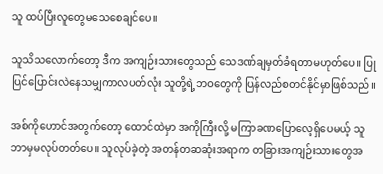သူ ထပ်ပြီးလူတွေမသေစေချင်ပေ။

သူသိသလောက်တော့ ဒီက အကျဉ်းသားတွေသည် သေဒဏ်ချမှတ်ခံရတာမဟုတ်ပေ။ ပြုပြင်ပြောင်းလဲနေသမျှကာလပတ်လုံး သူတို့ရဲ့ဘဝတွေကို ပြန်လည်စတင်နိုင်မှာဖြစ်သည်။

အစ်ကိုဟောင်အတွက်တော့ ထောင်ထဲမှာ အကိုကြီးလို့ မကြာခဏပြောလေ့ရှိပေမယ့် သူဘာမှမလုပ်တတ်ပေ။ သူလုပ်ခဲ့တဲ့ အတန်တဆဆုံးအရာက တခြားအကျဉ်းသားတွေအ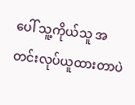ပေါ် သူ့ကိုယ်သူ အတင်းလုပ်ယူထားတာပဲ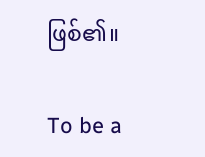ဖြစ်၏။

To be a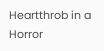Heartthrob in a Horror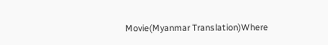Movie(Myanmar Translation)Where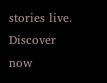stories live. Discover now